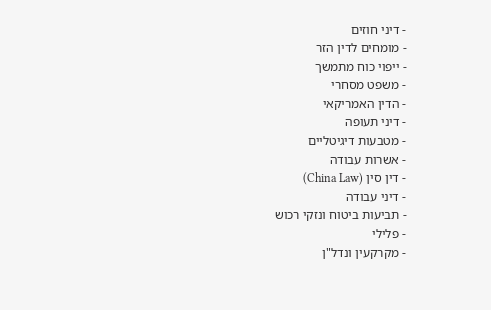- דיני חוזים
- מומחים לדין הזר
- ייפוי כוח מתמשך
- משפט מסחרי
- הדין האמריקאי
- דיני תעופה
- מטבעות דיגיטליים
- אשרות עבודה
- דין סין (China Law)
- דיני עבודה
- תביעות ביטוח ונזקי רכוש
- פלילי
- מקרקעין ונדל"ן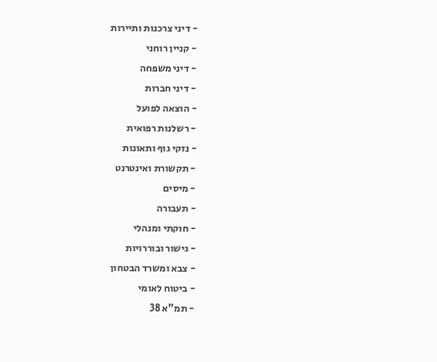- דיני צרכנות ותיירות
- קניין רוחני
- דיני משפחה
- דיני חברות
- הוצאה לפועל
- רשלנות רפואית
- נזקי גוף ותאונות
- תקשורת ואינטרנט
- מיסים
- תעבורה
- חוקתי ומנהלי
- גישור ובוררויות
- צבא ומשרד הבטחון
- ביטוח לאומי
- תמ"א 38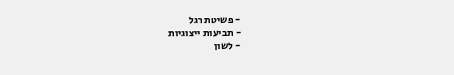- פשיטת רגל
- תביעות ייצוגיות
- לשון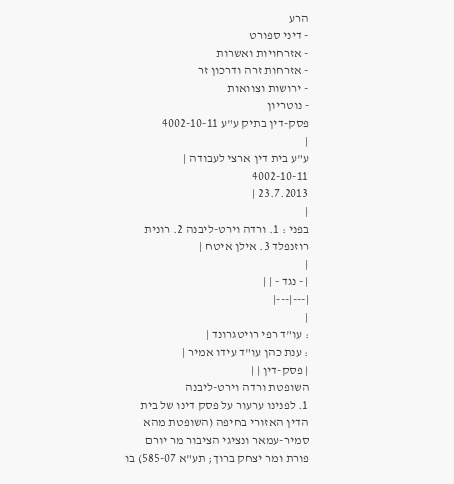הרע
- דיני ספורט
- אזרחויות ואשרות
- אזרחות זרה ודרכון זר
- ירושות וצוואות
- נוטריון
פסק-דין בתיק ע"ע 4002-10-11
|
ע"ע בית דין ארצי לעבודה |
4002-10-11
23.7.2013 |
|
בפני : 1. ורדה וירט-ליבנה 2. רונית רוזנפלד 3. אילן איטח |
|
| - נגד - | |
|---|---|
|
: עו"ד רפי רויטגרונד |
: ענת כהן עו"ד עידו אמיר |
| פסק-דין | |
השופטת ורדה וירט-ליבנה
1. לפנינו ערעור על פסק דינו של בית הדין האזורי בחיפה (השופטת מהא סמיר-עמאר ונציגי הציבור מר יורם פורת ומר יצחק ברוך; תע"א 585-07) בו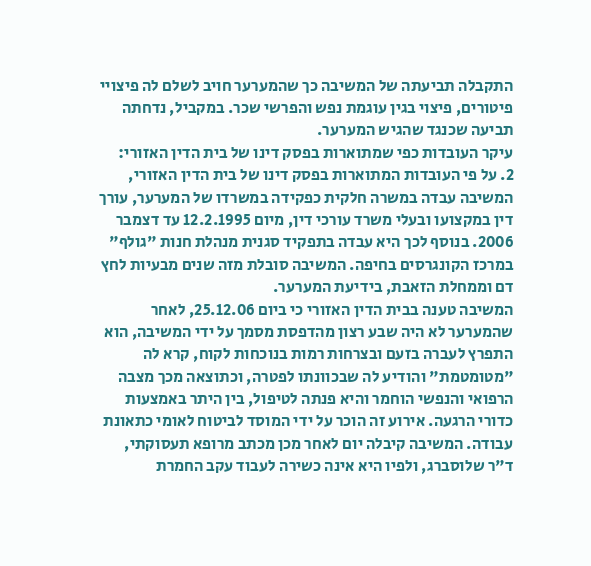התקבלה תביעתה של המשיבה כך שהמערער חויב לשלם לה פיצויי פיטורים, פיצוי בגין עוגמת נפש והפרשי שכר. במקביל, נדחתה תביעה שכנגד שהגיש המערער.
עיקר העובדות כפי שמתוארות בפסק דינו של בית הדין האזורי:
2. על פי העובדות המתוארות בפסק דינו של בית הדין האזורי, המשיבה עבדה במשרה חלקית כפקידה במשרדו של המערער, עורך דין במקצועו ובעלי משרד עורכי דין, מיום 12.2.1995 עד דצמבר 2006. בנוסף לכך היא עבדה בתפקיד סגנית מנהלת חנות "גולף" במרכז הקונגרסים בחיפה. המשיבה סובלת מזה שנים מבעיות לחץ דם וממחלת הזאבת, בידיעת המערער.
המשיבה טענה בבית הדין האזורי כי ביום 25.12.06, לאחר שהמערער לא היה שבע רצון מהדפסת מסמך על ידי המשיבה, הוא התפרץ לעברה בזעם ובצרחות רמות בנוכחות לקוח, קרא לה "מטומטמת" והודיע לה שבכוונתו לפטרה, וכתוצאה מכך מצבה הרפואי והנפשי הוחמר והיא פנתה לטיפול, בין היתר באמצעות כדורי הרגעה. אירוע זה הוכר על ידי המוסד לביטוח לאומי כתאונת עבודה. המשיבה קיבלה יום לאחר מכן מכתב מרופא תעסוקתי, ד"ר שלוסברג, ולפיו היא אינה כשירה לעבוד עקב החמרת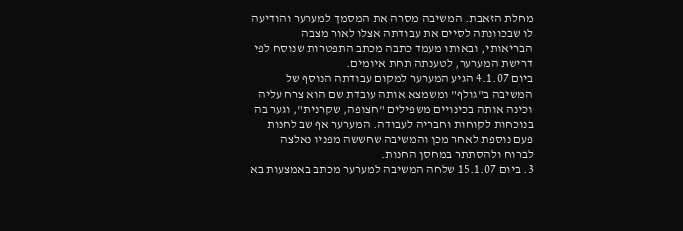מחלת הזאבת. המשיבה מסרה את המסמך למערער והודיעה לו שבכוונתה לסיים את עבודתה אצלו לאור מצבה הבריאותי, ובאותו מעמד כתבה מכתב התפטרות שנוסח לפי דרישת המערער, לטענתה תחת איומים.
ביום 4.1.07 הגיע המערער למקום עבודתה הנוסף של המשיבה ב"גולף" ומשמצא אותה עובדת שם הוא צרח עליה וכינה אותה בכינויים משפילים "חצופה, שקרנית", וגער בה בנוכחות לקוחות וחבריה לעבודה. המערער אף שב לחנות פעם נוספת לאחר מכן והמשיבה שחששה מפניו נאלצה לברוח ולהסתתר במחסן החנות.
3. ביום 15.1.07 שלחה המשיבה למערער מכתב באמצעות בא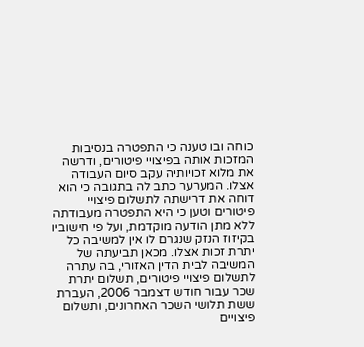כוחה ובו טענה כי התפטרה בנסיבות המזכות אותה בפיצויי פיטורים, ודרשה את מלוא זכויותיה עקב סיום העבודה אצלו. המערער כתב לה בתגובה כי הוא דוחה את דרישתה לתשלום פיצויי פיטורים וטען כי היא התפטרה מעבודתה ללא מתן הודעה מוקדמת, ועל פי חישוביו בקיזוז הנזק שנגרם לו אין למשיבה כל יתרת זכות אצלו. מכאן תביעתה של המשיבה לבית הדין האזורי, בה עתרה לתשלום פיצויי פיטורים, תשלום יתרת שכר עבור חודש דצמבר 2006, העברת ששת תלושי השכר האחרונים, ותשלום פיצויים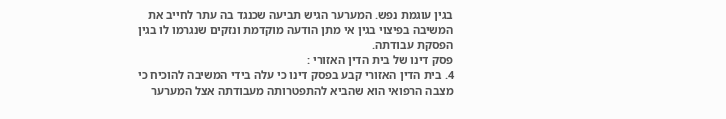בגין עוגמת נפש. המערער הגיש תביעה שכנגד בה עתר לחייב את המשיבה בפיצוי בגין אי מתן הודעה מוקדמת ונזקים שנגרמו לו בגין הפסקת עבודתה.
פסק דינו של בית הדין האזורי :
4. בית הדין האזורי קבע בפסק דינו כי עלה בידי המשיבה להוכיח כי מצבה הרפואי הוא שהביא להתפטרותה מעבודתה אצל המערער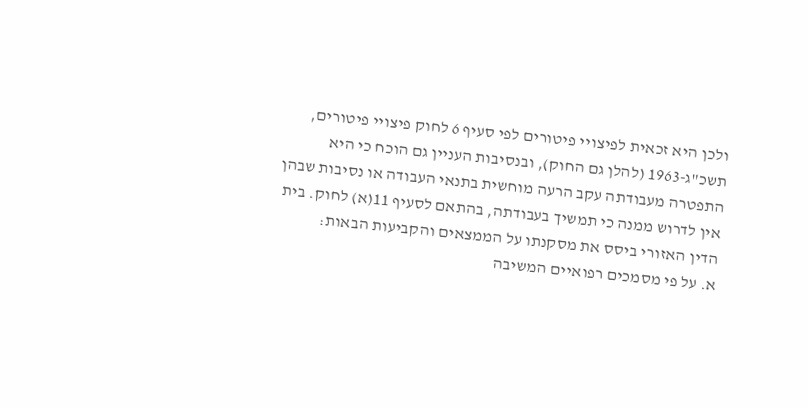ולכן היא זכאית לפיצויי פיטורים לפי סעיף 6 לחוק פיצויי פיטורים, תשכ"ג-1963 (להלן גם החוק), ובנסיבות העניין גם הוכח כי היא התפטרה מעבודתה עקב הרעה מוחשית בתנאי העבודה או נסיבות שבהן אין לדרוש ממנה כי תמשיך בעבודתה, בהתאם לסעיף 11(א) לחוק. בית הדין האזורי ביסס את מסקנתו על הממצאים והקביעות הבאות:
א. על פי מסמכים רפואיים המשיבה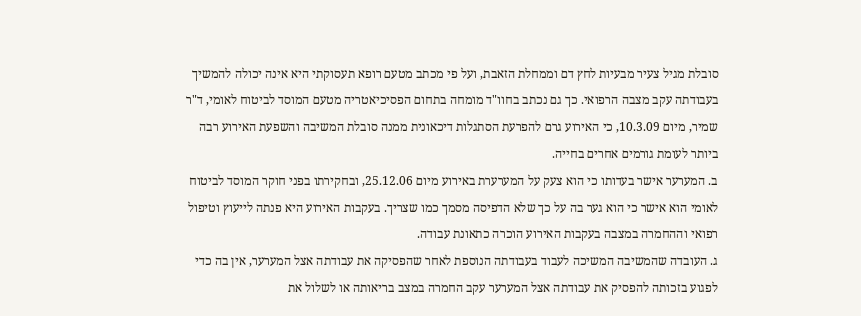סובלת מגיל צעיר מבעיות לחץ דם וממחלת הזאבת, ועל פי מכתב מטעם רופא תעסוקתי היא אינה יכולה להמשיך בעבודתה עקב מצבה הרפואי. כך גם נכתב בחוו"ד מומחה בתחום הפסיכיאטריה מטעם המוסד לביטוח לאומי, ד"ר שמיר, מיום 10.3.09, כי האירוע גרם להפרעת הסתגלות דיכאונית ממנה סובלת המשיבה והשפעת האירוע רבה ביותר לעומת גורמים אחרים בחייה.
ב. המערער אישר בעדותו כי הוא צעק על המערערת באירוע מיום 25.12.06, ובחקירתו בפני חוקר המוסד לביטוח לאומי הוא אישר כי הוא גער בה על כך שלא הדפיסה מסמך כמו שצריך. בעקבות האירוע היא פנתה לייעוץ וטיפול רפואי וההחמרה במצבה בעקבות האירוע הוכרה כתאונת עבודה.
ג. העובדה שהמשיבה המשיכה לעבוד בעבודתה הנוספת לאחר שהפסיקה את עבודתה אצל המערער, אין בה כדי לפגוע בזכותה להפסיק את עבודתה אצל המערער עקב החמרה במצב בריאותה או לשלול את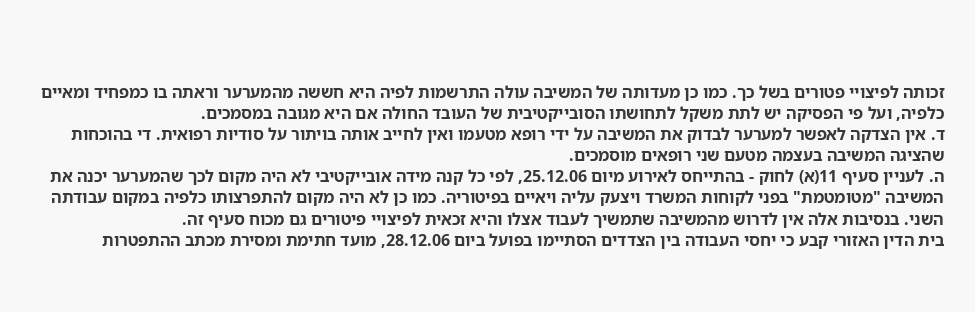זכותה לפיצויי פטורים בשל כך. כמו כן מעדותה של המשיבה עולה התרשמות לפיה היא חששה מהמערער וראתה בו כמפחיד ומאיים כלפיה, ועל פי הפסיקה יש לתת משקל לתחושתו הסובייקטיבית של העובד החולה אם היא מגובה במסמכים.
ד. אין הצדקה לאפשר למערער לבדוק את המשיבה על ידי רופא מטעמו ואין לחייב אותה בויתור על סודיות רפואית. די בהוכחות שהציגה המשיבה בעצמה מטעם שני רופאים מוסמכים.
ה. לעניין סעיף 11(א) לחוק - בהתייחס לאירוע מיום 25.12.06, לפי כל קנה מידה אובייקטיבי לא היה מקום לכך שהמערער יכנה את המשיבה "מטומטמת" בפני לקוחות המשרד ויצעק עליה ויאיים בפיטוריה. כמו כן לא היה מקום להתפרצותו כלפיה במקום עבודתה השני. בנסיבות אלה אין לדרוש מהמשיבה שתמשיך לעבוד אצלו והיא זכאית לפיצויי פיטורים גם מכוח סעיף זה.
בית הדין האזורי קבע כי יחסי העבודה בין הצדדים הסתיימו בפועל ביום 28.12.06, מועד חתימת ומסירת מכתב ההתפטרות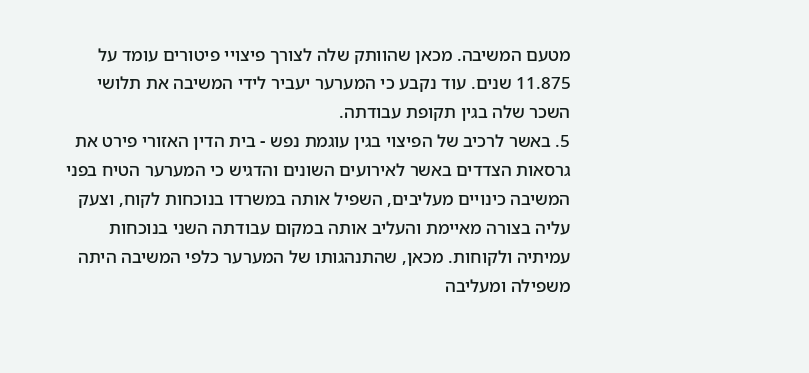מטעם המשיבה. מכאן שהוותק שלה לצורך פיצויי פיטורים עומד על 11.875 שנים. עוד נקבע כי המערער יעביר לידי המשיבה את תלושי השכר שלה בגין תקופת עבודתה.
5. באשר לרכיב של הפיצוי בגין עוגמת נפש - בית הדין האזורי פירט את גרסאות הצדדים באשר לאירועים השונים והדגיש כי המערער הטיח בפני המשיבה כינויים מעליבים, השפיל אותה במשרדו בנוכחות לקוח, וצעק עליה בצורה מאיימת והעליב אותה במקום עבודתה השני בנוכחות עמיתיה ולקוחות. מכאן, שהתנהגותו של המערער כלפי המשיבה היתה משפילה ומעליבה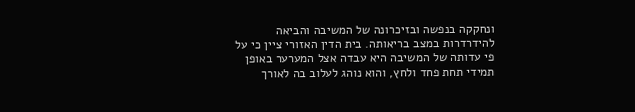ונחקקה בנפשה ובזיכרונה של המשיבה והביאה להידרדרות במצב בריאותה. בית הדין האזורי ציין כי על פי עדותה של המשיבה היא עבדה אצל המערער באופן תמידי תחת פחד ולחץ, והוא נוהג לעלוב בה לאורך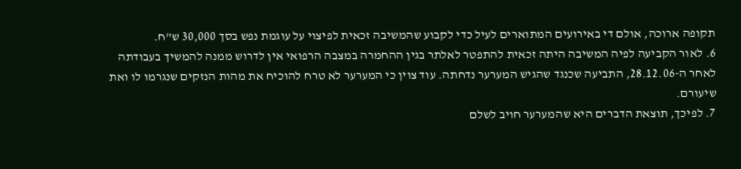תקופה ארוכה, אולם די באירועים המתוארים לעיל כדי לקבוע שהמשיבה זכאית לפיצוי על עוגמת נפש בסך 30,000 ש"ח.
6. לאור הקביעה לפיה המשיבה היתה זכאית להתפטר לאלתר בגין ההחמרה במצבה הרפואי אין לדרוש ממנה להמשיך בעבודתה לאחר ה-28.12.06, התביעה שכנגד שהגיש המערער נדחתה. עוד צוין כי המערער לא טרח להוכיח את מהות הנזקים שנגרמו לו ואת שיעורם.
7. לפיכך, תוצאת הדברים היא שהמערער חויב לשלם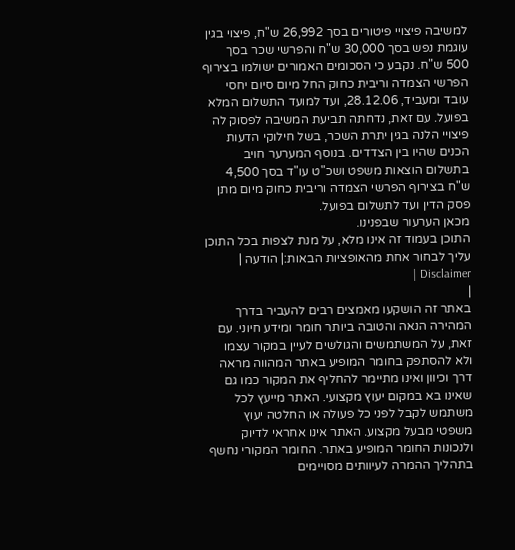למשיבה פיצויי פיטורים בסך 26,992 ש"ח, פיצוי בגין עוגמת נפש בסך 30,000 ש"ח והפרשי שכר בסך 500 ש"ח. נקבע כי הסכומים האמורים ישולמו בצירוף הפרשי הצמדה וריבית כחוק החל מיום סיום יחסי עובד ומעביד, 28.12.06, ועד למועד התשלום המלא בפועל. עם זאת, נדחתה תביעת המשיבה לפסוק לה פיצויי הלנה בגין יתרת השכר, בשל חילוקי הדעות הכנים שהיו בין הצדדים. בנוסף המערער חויב בתשלום הוצאות משפט ושכ"ט עו"ד בסך 4,500 ש"ח בצירוף הפרשי הצמדה וריבית כחוק מיום מתן פסק הדין ועד לתשלום בפועל.
מכאן הערעור שבפנינו.
התוכן בעמוד זה אינו מלא, על מנת לצפות בכל התוכן עליך לבחור אחת מהאופציות הבאות:| הודעה | Disclaimer |
|
באתר זה הושקעו מאמצים רבים להעביר בדרך המהירה הנאה והטובה ביותר חומר ומידע חיוני. עם זאת, על המשתמשים והגולשים לעיין במקור עצמו ולא להסתפק בחומר המופיע באתר המהווה מראה דרך וכיוון ואינו מתיימר להחליף את המקור כמו גם שאינו בא במקום יעוץ מקצועי. האתר מייעץ לכל משתמש לקבל לפני כל פעולה או החלטה יעוץ משפטי מבעל מקצוע. האתר אינו אחראי לדיוק ולנכונות החומר המופיע באתר. החומר המקורי נחשף בתהליך ההמרה לעיוותים מסויימים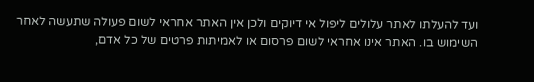ועד להעלתו לאתר עלולים ליפול אי דיוקים ולכן אין האתר אחראי לשום פעולה שתעשה לאחר השימוש בו. האתר אינו אחראי לשום פרסום או לאמיתות פרטים של כל אדם,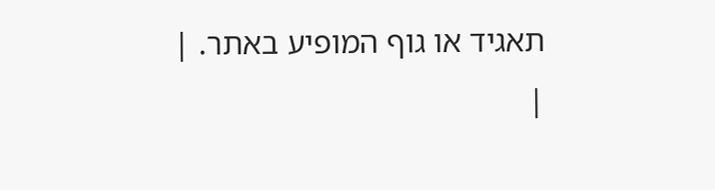תאגיד או גוף המופיע באתר. |
|